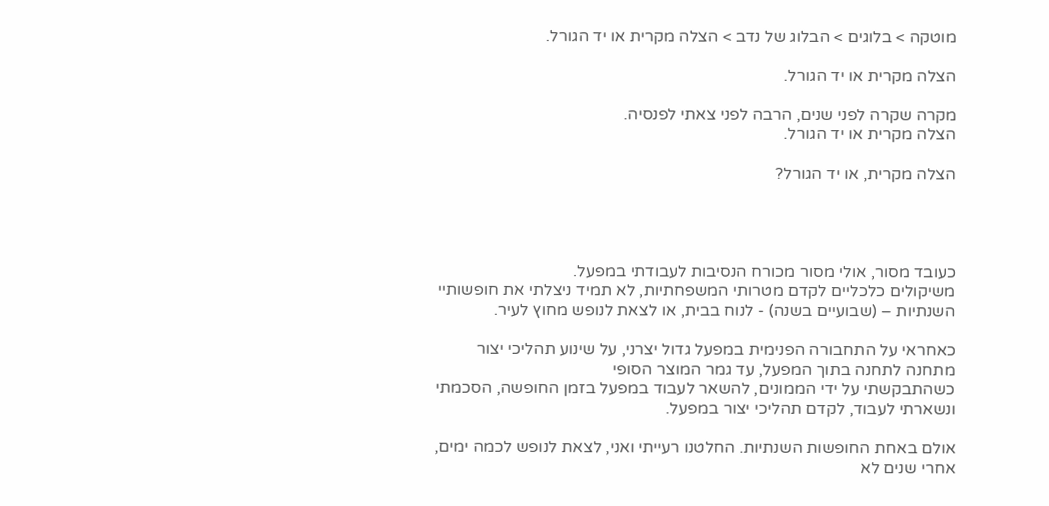מוטקה > בלוגים > הבלוג של נדב > הצלה מקרית או יד הגורל.

הצלה מקרית או יד הגורל.

מקרה שקרה לפני שנים, הרבה לפני צאתי לפנסיה.
הצלה מקרית או יד הגורל.

הצלה מקרית, או יד הגורל?




כעובד מסור, אולי מסור מכורח הנסיבות לעבודתי במפעל.
משיקולים כלכליים לקדם מטרותי המשפחתיות, לא תמיד ניצלתי את חופשותיי השנתיות – (שבועיים בשנה) - לנוח בבית, או לצאת לנופש מחוץ לעיר.

כאחראי על התחבורה הפנימית במפעל גדול יצרני, על שינוע תהליכי יצור מתחנה לתחנה בתוך המפעל, עד גמר המוצר הסופי
כשהתבקשתי על ידי הממונים, להשאר לעבוד במפעל בזמן החופשה, הסכמתי ונשארתי לעבוד, לקדם תהליכי יצור במפעל.

אולם באחת החופשות השנתיות. החלטנו רעייתי ואני, לצאת לנופש לכמה ימים, אחרי שנים לא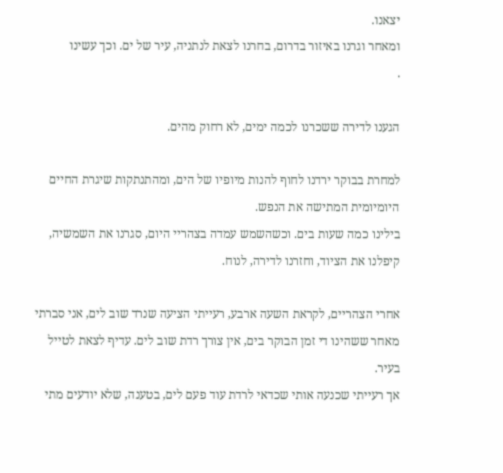יצאנו.
ומאחר וגרנו באיזור בדרום, בחרנו לצאת לנתניה, עיר של ים. וכך עשינו
.

הגענו לדירה ששכרנו לכמה ימים, לא רחוק מהים.

למחרת בבוקר ירדנו לחוף להנות מיופיו של הים, ומהתנתקות שיגרת החיים היומיומית המתישה את הנפש.
בילינו כמה שעות בים. וכשהשמש עמדה בצהריי היום, סגרנו את השמשיה, קיפלנו את הציוד, וחזרנו לדירה, לנוח.

אחרי הצהריים, לקראת השעה ארבע, רעייתי הציעה שנרד שוב לים, אני סברתי מאחר ששהינו די זמן הבוקר בים, אין צורך רדת שוב לים. עדיף לצאת לטייל בעיר.
אך רעייתי שכנעה אותי שכדאי לרדת עוד פעם לים, בטענה, שלא יודעים מתי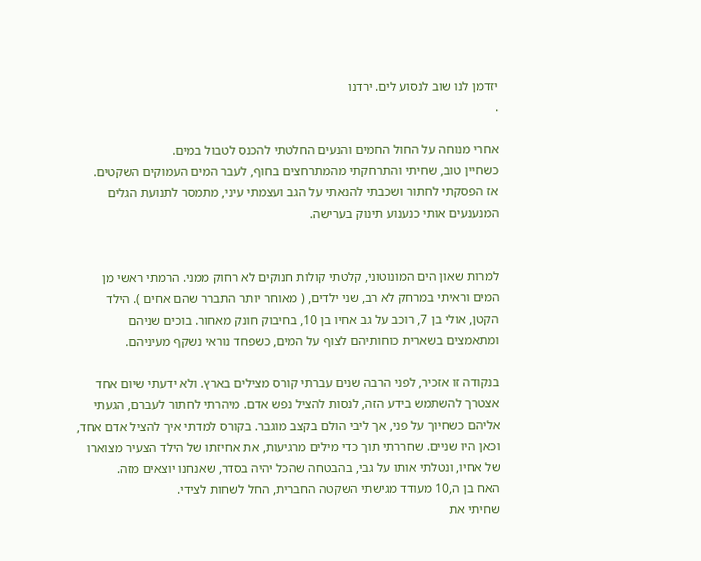יזדמן לנו שוב לנסוע לים. ירדנו
.

אחרי מנוחה על החול החמים והנעים החלטתי להכנס לטבול במים.
כשחיין טוב, שחיתי והתרחקתי מהמתרחצים בחוף, לעבר המים העמוקים השקטים.
אז הפסקתי לחתור ושכבתי להנאתי על הגב ועצמתי עיני, מתמסר לתנועת הגלים המנענעים אותי כנענוע תינוק בערישה.


למרות שאון הים המונוטוני, קלטתי קולות חנוקים לא רחוק ממני. הרמתי ראשי מן המים וראיתי במרחק לא רב, שני ילדים, ( מאוחר יותר התברר שהם אחים ). הילד הקטן, אולי בן 7, רוכב על גב אחיו בן 10, בחיבוק חונק מאחור. בוכים שניהם ומתאמצים בשארית כוחותיהם לצוף על המים, כשפחד נוראי נשקף מעיניהם.

בנקודה זו אזכיר, לפני הרבה שנים עברתי קורס מצילים בארץ. ולא ידעתי שיום אחד אצטרך להשתמש בידע הזה, לנסות להציל נפש אדם. מיהרתי לחתור לעברם, הגעתי אליהם כשחיוך על פני, אך ליבי הולם בקצב מוגבר. בקורס למדתי איך להציל אדם אחד, וכאן היו שניים. שחררתי תוך כדי מילים מרגיעות, את אחיזתו של הילד הצעיר מצוארו של אחיו, ונטלתי אותו על גבי, בהבטחה שהכל יהיה בסדר, שאנחנו יוצאים מזה.
האח בן ה,10 מעודד מגישתי השקטה החברית, החל לשחות לצידי.
שחיתי את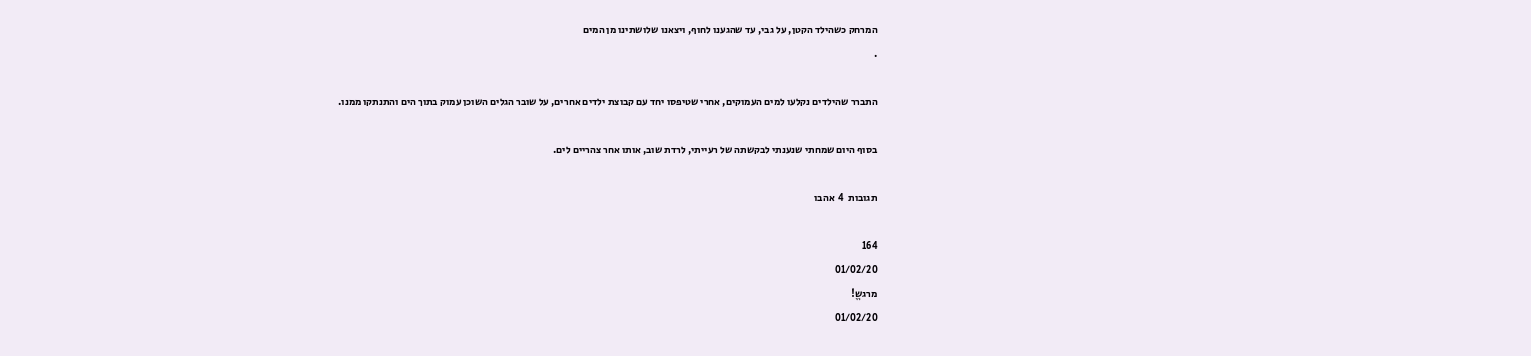המרחק כשהילד הקטן, על גבי, עד שהגענו לחוף, ויצאנו שלושתינו מן המים
.

התברר שהילדים נקלעו למים העמוקים, אחרי שטיפסו יחד עם קבוצת ילדים אחרים, על שובר הגלים השוכן עמוק בתוך הים והתנתקו ממנו.

בסוף היום שמחתי שנענתי לבקשתה של רעייתי, לרדת שוב, אותו אחר צהריים לים.

תגובות  4  אהבו

164
01/02/20
מרגשֱ!
01/02/20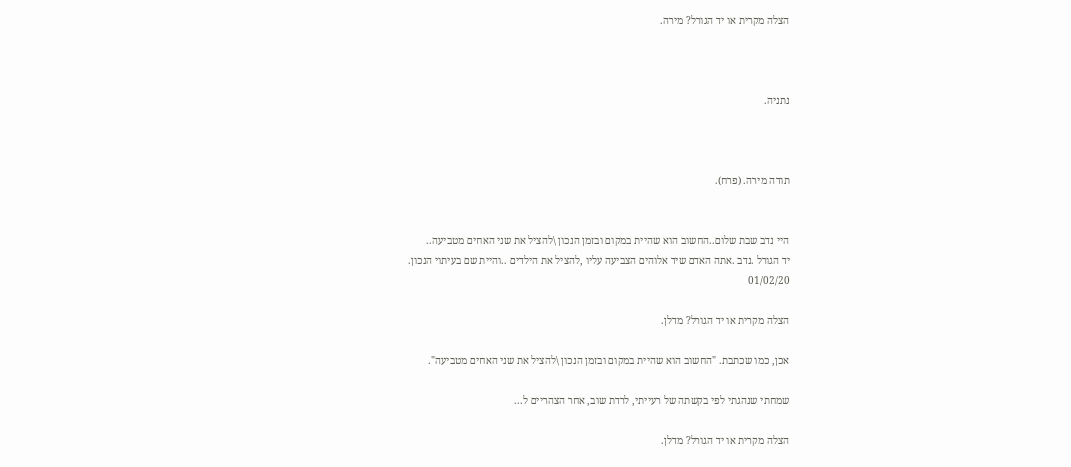הצלה מקרית או יד הגורל? מירה.



נתניה.



תודה מירה. (פרח).


היי נדב שבת שלום..החשוב הוא שהיית במקום ובזמן הנכון \להציל את שני האחים מטביעה..
יד הגורל .נדב .אתה האדם שיד אלוהים הצביעה עליו ,להציל את הילדים ..והיית שם בעיתוי הנכון.
01/02/20

הצלה מקרית או יד הגורל? מדלן.

אכן, כמו שכתבת. "החשוב הוא שהיית במקום ובזמן הנכון \להציל את שני האחים מטביעה".

שמחתי שנהגתי לפי בקשתה של רעייתי, לרדת שוב, אחר הצהריים ל...

הצלה מקרית או יד הגורל? מדלן.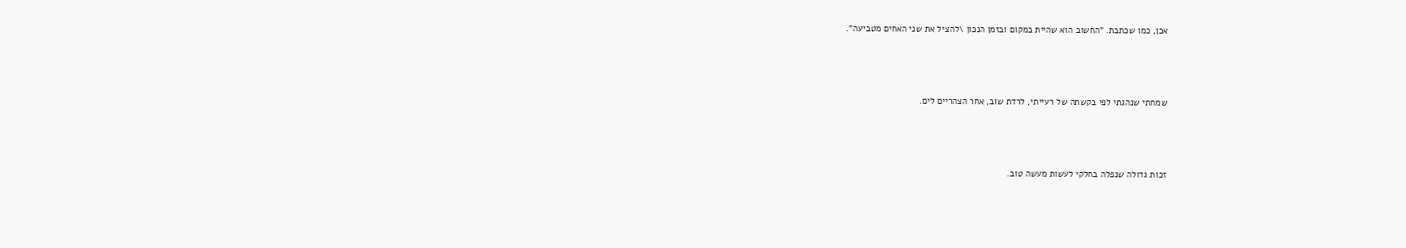אכן, כמו שכתבת. "החשוב הוא שהיית במקום ובזמן הנכון \להציל את שני האחים מטביעה".



שמחתי שנהגתי לפי בקשתה של רעייתי, לרדת שוב, אחר הצהריים לים.



זכות גדולה שנפלה בחלקי לעשות מעשה טוב.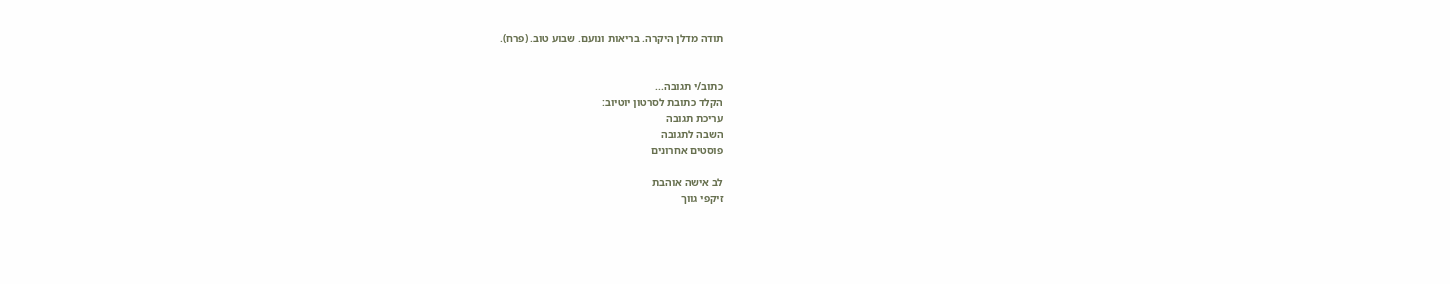תודה מדלן היקרה. בריאות ונועם. שבוע טוב. (פרח).


כתוב/י תגובה...
הקלד כתובת לסרטון יוטיוב:
עריכת תגובה
השבה לתגובה
פוסטים אחרונים

לב אישה אוהבת
זיקפי גווך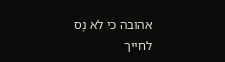אהובה כי לא נָס לחייך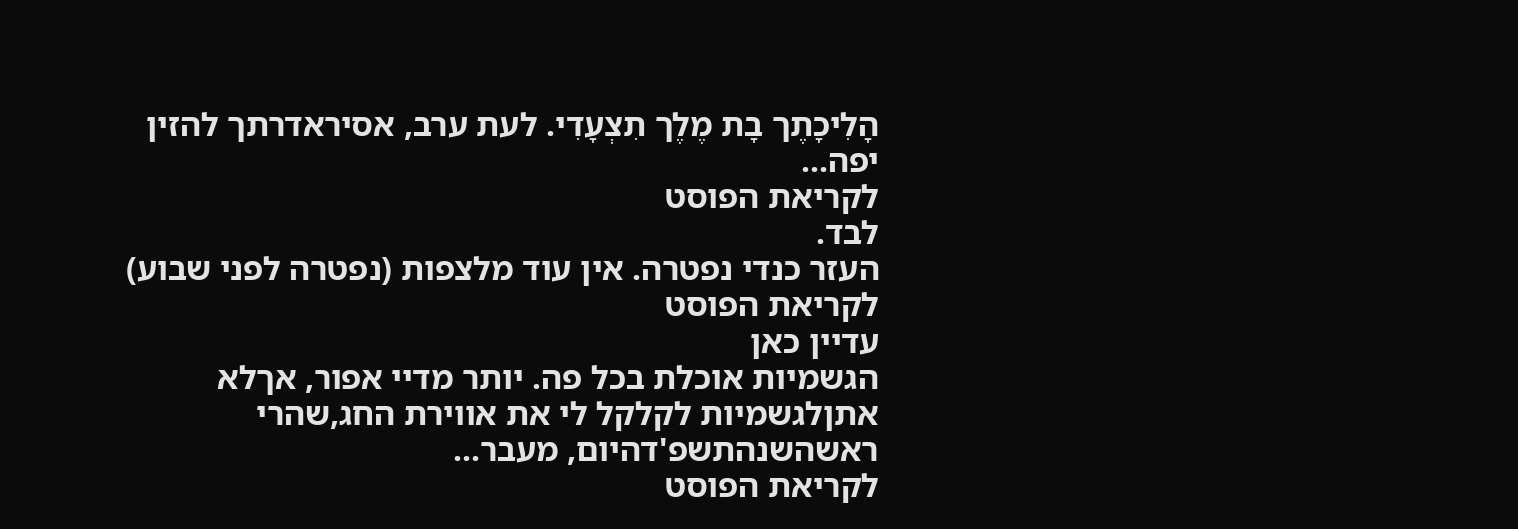הָלִיכָתֶך בָת מֶלֶך תִצְעָדִי. לעת ערב, אסיראדרתך להזין יפה...
לקריאת הפוסט
לבד.
העזר כנדי נפטרה. אין עוד מלצפות (נפטרה לפני שבוע)
לקריאת הפוסט
עדיין כאן
הגשמיות אוכלת בכל פה. יותר מדיי אפור, אךלא אתןלגשמיות לקלקל לי את אווירת החג,שהרי ראשהשנהתשפ'דהיום, מעבר...
לקריאת הפוסט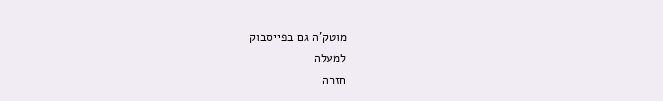מוטק’ה גם בפייסבוק
למעלה
חזרה